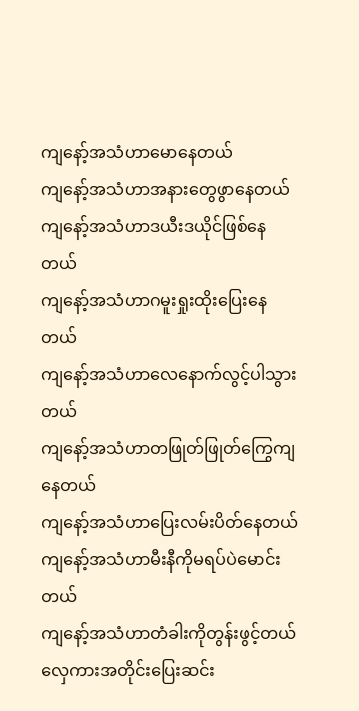ကျနော့်အသံဟာမောနေတယ်
ကျနော့်အသံဟာအနားတွေဖွာနေတယ်
ကျနော့်အသံဟာဒယီးဒယိုင်ဖြစ်နေတယ်
ကျနော့်အသံဟာဂမူးရှုးထိုးပြေးနေတယ်
ကျနော့်အသံဟာလေနောက်လွင့်ပါသွားတယ်
ကျနော့်အသံဟာတဖြုတ်ဖြုတ်ကြွေကျနေတယ်
ကျနော့်အသံဟာပြေးလမ်းပိတ်နေတယ်
ကျနော့်အသံဟာမီးနီကိုမရပ်ပဲမောင်းတယ်
ကျနော့်အသံဟာတံခါးကိုတွန်းဖွင့်တယ်
လှေကားအတိုင်းပြေးဆင်း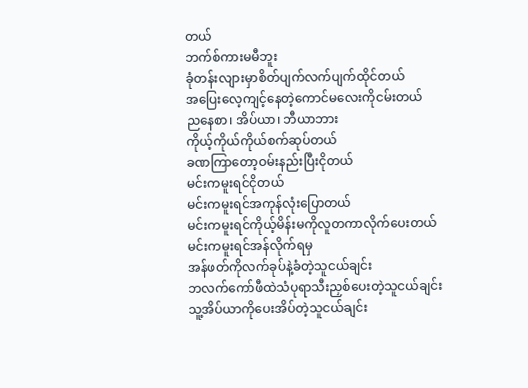တယ်
ဘက်စ်ကားမမီဘူး
ခုံတန်းလျားမှာစိတ်ပျက်လက်ပျက်ထိုင်တယ်
အပြေးလေ့ကျင့်နေတဲ့ကောင်မလေးကိုငမ်းတယ်
ညနေစာ၊ အိပ်ယာ၊ ဘီယာဘား
ကိုယ့်ကိုယ်ကိုယ်စက်ဆုပ်တယ်
ခဏကြာတော့ဝမ်းနည်းပြီးငိုတယ်
မင်းကမူးရင်ငိုတယ်
မင်းကမူးရင်အကုန်လုံးပြောတယ်
မင်းကမူးရင်ကိုယ့်မိန်းမကိုလူတကာလိုက်ပေးတယ်
မင်းကမူးရင်အန်လိုက်ရမှ
အန်ဖတ်ကိုလက်ခုပ်နဲ့ခံတဲ့သူငယ်ချင်း
ဘလက်ကော်ဖီထဲသံပုရာသီးညှစ်ပေးတဲ့သူငယ်ချင်း
သူ့အိပ်ယာကိုပေးအိပ်တဲ့သူငယ်ချင်း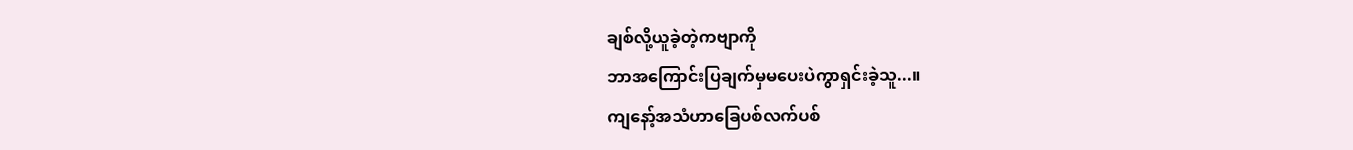ချစ်လို့ယူခဲ့တဲ့ကဗျာကို
ဘာအကြောင်းပြချက်မှမပေးပဲကွာရှင်းခဲ့သူ...။
ကျနော့်အသံဟာခြေပစ်လက်ပစ်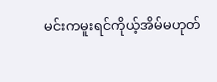မင်းကမူးရင်ကိုယ့်အိမ်မဟုတ်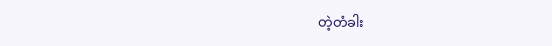တဲ့တံခါး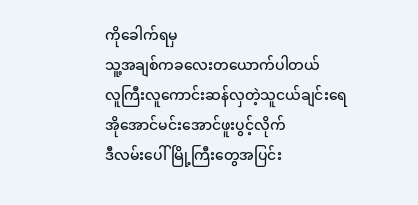ကိုခေါက်ရမှ
သူ့အချစ်ကခလေးတယောက်ပါတယ်
လူကြီးလူကောင်းဆန်လှတဲ့သူငယ်ချင်းရေ
အိုအောင်မင်းအောင်ဖူးပွင့်လိုက်
ဒီလမ်းပေါ်မြို့ကြီးတွေအပြင်း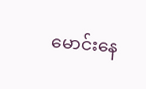မောင်းနေ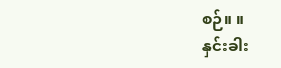စဉ်။ ။
နှင်းခါး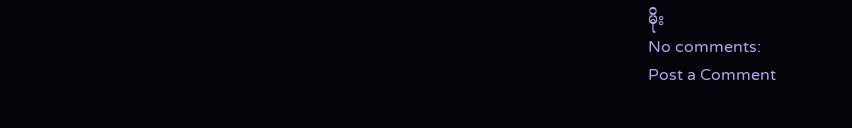မိုး
No comments:
Post a Comment